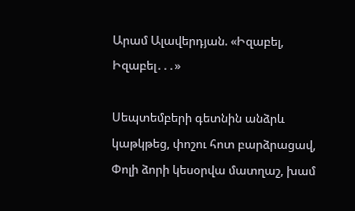Արամ Ալավերդյան. «Իզաբել, Իզաբել․․․»

Սեպտեմբերի գետնին անձրև կաթկթեց, փոշու հոտ բարձրացավ, Փոլի ձորի կեսօրվա մատղաշ, խամ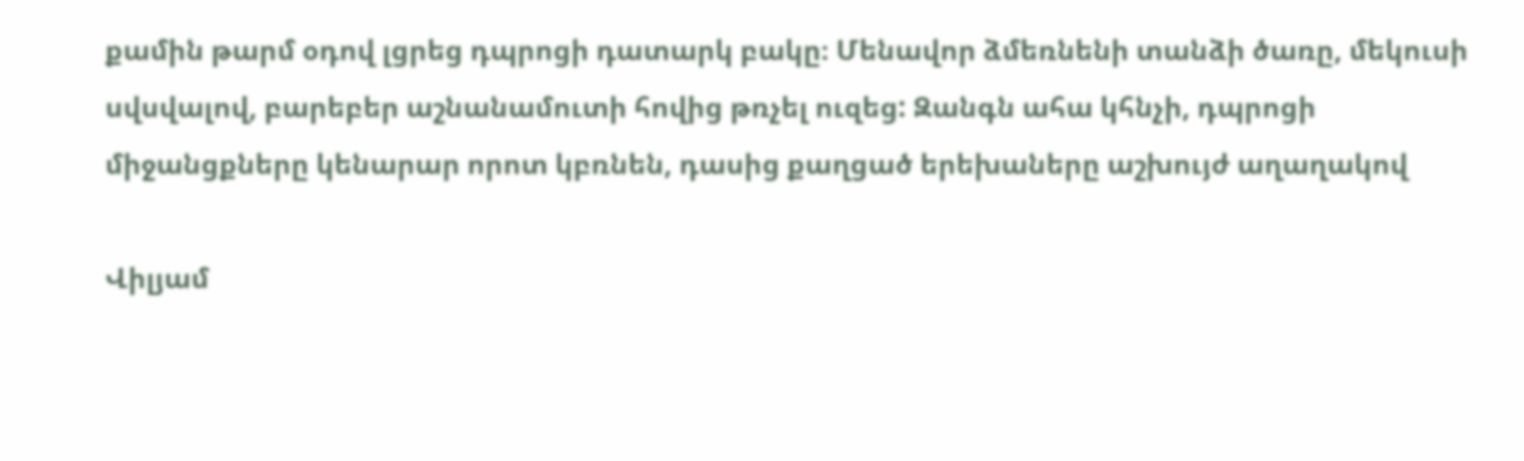քամին թարմ օդով լցրեց դպրոցի դատարկ բակը։ Մենավոր ձմեռնենի տանձի ծառը, մեկուսի սվսվալով, բարեբեր աշնանամուտի հովից թռչել ուզեց: Զանգն ահա կհնչի, դպրոցի միջանցքները կենարար որոտ կբռնեն, դասից քաղցած երեխաները աշխույժ աղաղակով

Վիլյամ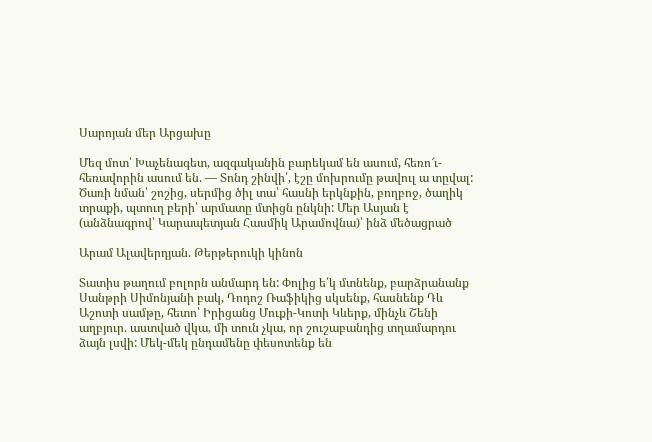Սարոյան մեր Արցախը

Մեզ մոտ՝ Խաչենագետ, ազգականին բարեկամ են ասում, հեռո՜ւ-հեռավորին ասում են. — Տոնդ շինվի՛, էշը մոխրումը թավուլ ա տըվալ: Ծառի նման՝ շոշից, սերմից ծիլ տա՝ հասնի երկնքին, բողբոջ, ծաղիկ տրաքի, պտուղ բերի՝ արմատը մտիցն ընկնի: Մեր Ասյան է (անձնագրով՝ Կարապետյան Հասմիկ Արամովնա)՝ ինձ մեծացրած

Արամ Ալավերդյան. Թերթերուկի կինոն

Տատիս թաղում բոլորն անմարդ են: Փոլից ե՛կ մտնենք, բարձրանանք Սանթրի Սիմոնյանի բակ, Դոդոշ Ռաֆիկից սկսենք, հասնենք Դև Աշոտի սամթը, հետո՝ Իրիցանց Մուքի-Կոտի Կևերք, մինչև Շենի աղբյուր. աստված վկա, մի տուն չկա, որ շուշաբանդից տղամարդու ձայն լսվի: Մեկ-մեկ ընդամենը փեսոտենք են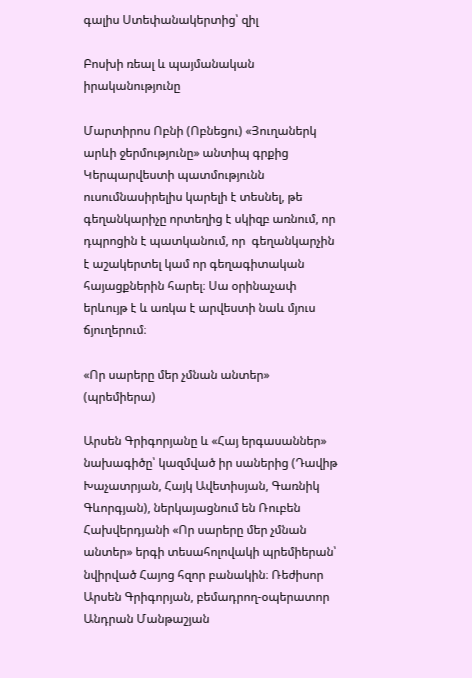գալիս Ստեփանակերտից՝ զիլ

Բոսխի ռեալ և պայմանական իրականությունը

Մարտիրոս Ոբնի (Ոբնեցու) «Յուղաներկ արևի ջերմությունը» անտիպ գրքից Կերպարվեստի պատմությունն ուսումնասիրելիս կարելի է տեսնել, թե գեղանկարիչը որտեղից է սկիզբ առնում, որ դպրոցին է պատկանում, որ  գեղանկարչին է աշակերտել կամ որ գեղագիտական հայացքներին հարել։ Սա օրինաչափ երևույթ է և առկա է արվեստի նաև մյուս ճյուղերում։

«Որ սարերը մեր չմնան անտեր» (պրեմիերա)

Արսեն Գրիգորյանը և «Հայ երգասաններ» նախագիծը՝ կազմված իր սաներից (Դավիթ Խաչատրյան, Հայկ Ավետիսյան, Գառնիկ Գևորգյան), ներկայացնում են Ռուբեն Հախվերդյանի «Որ սարերը մեր չմնան անտեր» երգի տեսահոլովակի պրեմիերան՝ նվիրված Հայոց հզոր բանակին։ Ռեժիսոր Արսեն Գրիգորյան, բեմադրող-օպերատոր Անդրան Մանթաշյան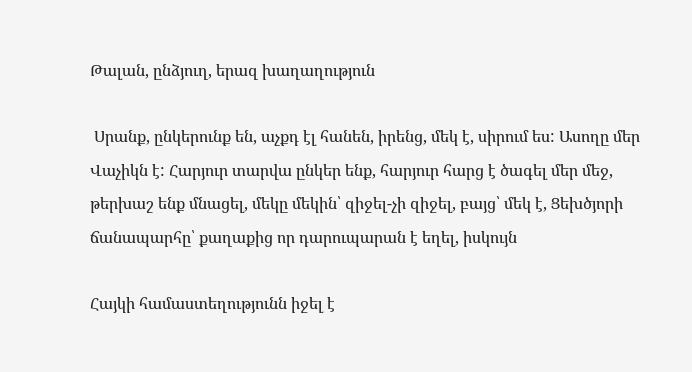Թալան, ընձյուղ, երազ խաղաղություն

 Սրանք, ընկերունք են, աչքդ էլ հանեն, իրենց, մեկ է, սիրում ես: Ասողը մեր Վաչիկն է: Հարյուր տարվա ընկեր ենք, հարյուր հարց է ծագել մեր մեջ, թերխաշ ենք մնացել, մեկը մեկին՝ զիջել-չի զիջել, բայց՝ մեկ է, Ցեխծյորի ճանապարհը՝ քաղաքից որ դարուպարան է եղել, իսկույն

Հայկի համաստեղությունն իջել է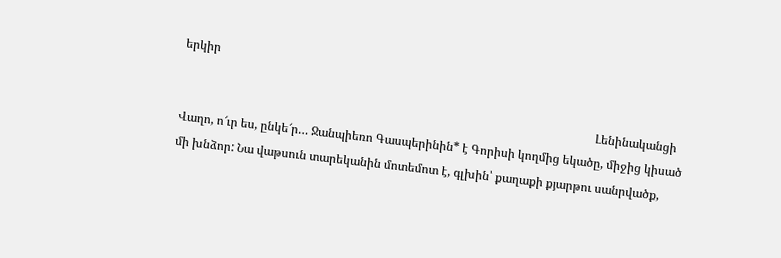երկիր

                                                                                                                                           Լենինականցի Վաղո, ո՜ւր ես, ընկե՜ր… Ջանպիեռո Գասպերինին* է Գորիսի կողմից եկածը, միջից կիսած մի խնձոր: Նա վաթսուն տարեկանին մոտեմոտ է, գլխին՝ քաղաքի քյարթու սանրվածք,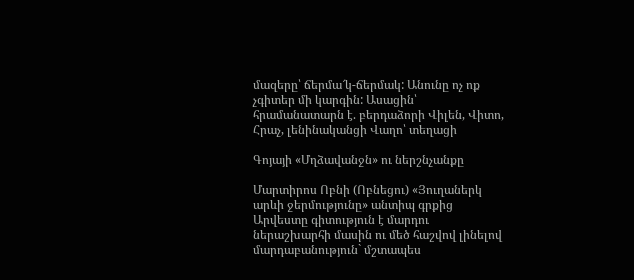մազերը՝ ճերմա՜կ-ճերմակ: Անունը ոչ ոք չգիտեր մի կարգին: Ասացին՝ հրամանատարն է. բերդաձորի Վիլեն, Վիտո, Հրաչ, լենինականցի Վաղո՝ տեղացի

Գոյայի «Մղձավանջն» ու ներշնչանքը

Մարտիրոս Ոբնի (Ոբնեցու) «Յուղաներկ արևի ջերմությունը» անտիպ գրքից Արվեստը գիտություն է մարդու ներաշխարհի մասին ու մեծ հաշվով լինելով մարդաբանություն` մշտապես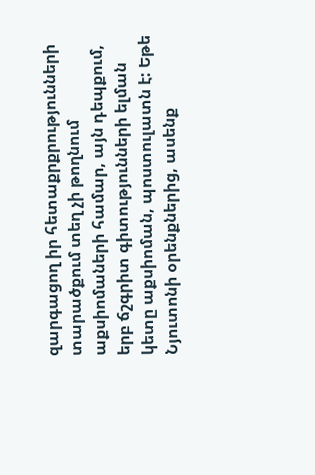զարգացող իր հետաքրքրությունների տարածքում տեղ չի թողնում աքսիոմաների համար, այն դեպքում, երբ ճշգրիտ գիտությունների ելման կետը աքսիոման, պոստուլատն է: Եթե Նյուտոնի օրենքներից, ասենք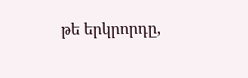թե երկրորդը,